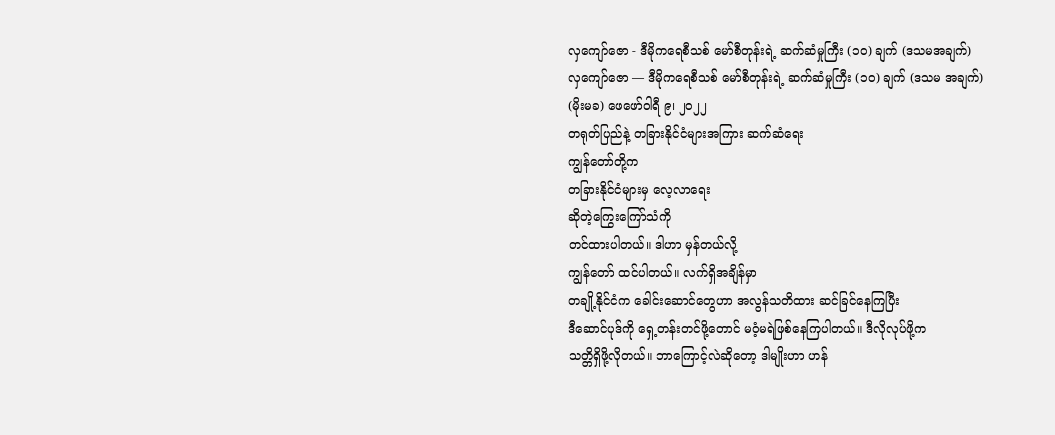လှကျော်ဇော - ဒီမိုကရေစီသစ် မော်စီတုန်းရဲ့ ဆက်ဆံမှုကြီး (၁၀) ချက် (ဒသမအချက်)
လှကျော်ဇော — ဒီမိုကရေစီသစ် မော်စီတုန်းရဲ့ ဆက်ဆံမှုကြီး (၁၀) ချက် (ဒသမ အချက်)
(မိုးမခ) ဖေဖော်ဝါရီ ၉၊ ၂၀၂၂
တရုတ်ပြည်နဲ့ တခြားနိုင်ငံများအကြား ဆက်ဆံရေး
ကျွန်တော်တို့က
တခြားနိုင်ငံများမှ လေ့လာရေး
ဆိုတဲ့ကြွေးကြော်သံကို
တင်ထားပါတယ်။ ဒါဟာ မှန်တယ်လို့
ကျွန်တော် ထင်ပါတယ်။ လက်ရှိအချိန်မှာ
တချို့နိုင်ငံက ခေါင်းဆောင်တွေဟာ အလွန်သတိထား ဆင်ခြင်နေကြပြီး
ဒီဆောင်ပုဒ်ကို ရှေ့တန်းတင်ဖို့တောင် မဝံ့မရဲဖြစ်နေကြပါတယ်။ ဒီလိုလုပ်ဖို့က
သတ္တိရှိဖို့လိုတယ်။ ဘာကြောင့်လဲဆိုတော့ ဒါမျိုးဟာ ဟန်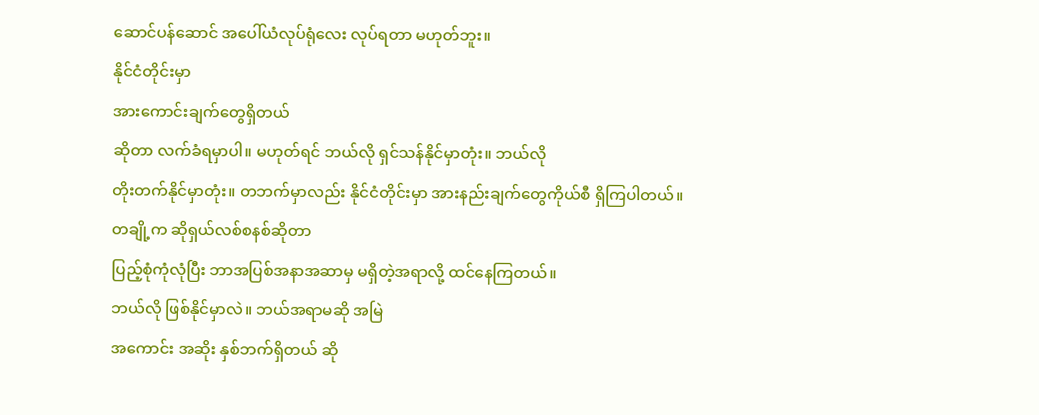ဆောင်ပန်ဆောင် အပေါ်ယံလုပ်ရုံလေး လုပ်ရတာ မဟုတ်ဘူး။
နိုင်ငံတိုင်းမှာ
အားကောင်းချက်တွေရှိတယ်
ဆိုတာ လက်ခံရမှာပါ။ မဟုတ်ရင် ဘယ်လို ရှင်သန်နိုင်မှာတုံး။ ဘယ်လို
တိုးတက်နိုင်မှာတုံး။ တဘက်မှာလည်း နိုင်ငံတိုင်းမှာ အားနည်းချက်တွေကိုယ်စီ ရှိကြပါတယ်။
တချို့က ဆိုရှယ်လစ်စနစ်ဆိုတာ
ပြည့်စုံကုံလုံပြီး ဘာအပြစ်အနာအဆာမှ မရှိတဲ့အရာလို့ ထင်နေကြတယ်။
ဘယ်လို ဖြစ်နိုင်မှာလဲ။ ဘယ်အရာမဆို အမြဲ
အကောင်း အဆိုး နှစ်ဘက်ရှိတယ် ဆို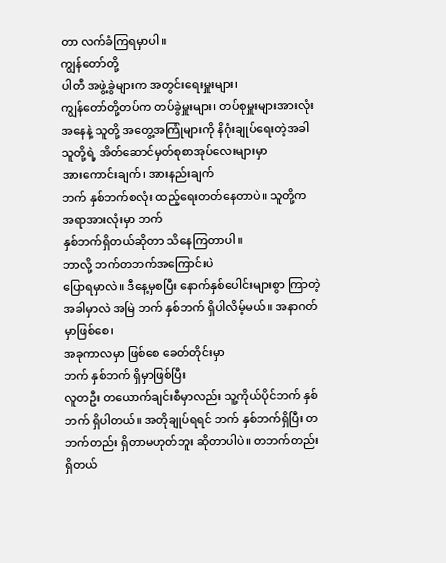တာ လက်ခံကြရမှာပါ။
ကျွန်တော်တို့
ပါတီ အဖွဲ့ခွဲများက အတွင်းရေးမှူးများ၊
ကျွန်တော်တို့တပ်က တပ်ခွဲမှူးများ၊ တပ်စုမှူးများအားလုံးအနေနဲ့ သူတို့ အတွေ့အကြုံများကို နိဂုံးချုပ်ရေးတဲ့အခါ
သူတို့ရဲ့ အိတ်ဆောင်မှတ်စုစာအုပ်လေးများမှာ
အားကောင်းချက်၊ အားနည်းချက်
ဘက် နှစ်ဘက်စလုံး ထည့်ရေးတတ်နေတာပဲ။ သူတို့က
အရာအားလုံးမှာ ဘက်
နှစ်ဘက်ရှိတယ်ဆိုတာ သိနေကြတာပါ။
ဘာလို့ ဘက်တဘက်အကြောင်းပဲ
ပြောရမှာလဲ။ ဒီနေ့မှစပြီး နောက်နှစ်ပေါင်းများစွာ ကြာတဲ့အခါမှာလဲ အမြဲ ဘက် နှစ်ဘက် ရှိပါလိမ့်မယ်။ အနာဂတ်မှာဖြစ်စေ၊
အခုကာလမှာ ဖြစ်စေ ခေတ်တိုင်းမှာ
ဘက် နှစ်ဘက် ရှိမှာဖြစ်ပြီး
လူတဦး တယောက်ချင်းစီမှာလည်း သူ့ကိုယ်ပိုင်ဘက် နှစ်ဘက် ရှိပါတယ်။ အတိုချုပ်ရရင် ဘက် နှစ်ဘက်ရှိပြီး တဘက်တည်း ရှိတာမဟုတ်ဘူး ဆိုတာပါပဲ။ တဘက်တည်း
ရှိတယ်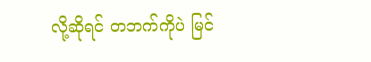လို့ဆိုရင် တဘက်ကိုပဲ မြင်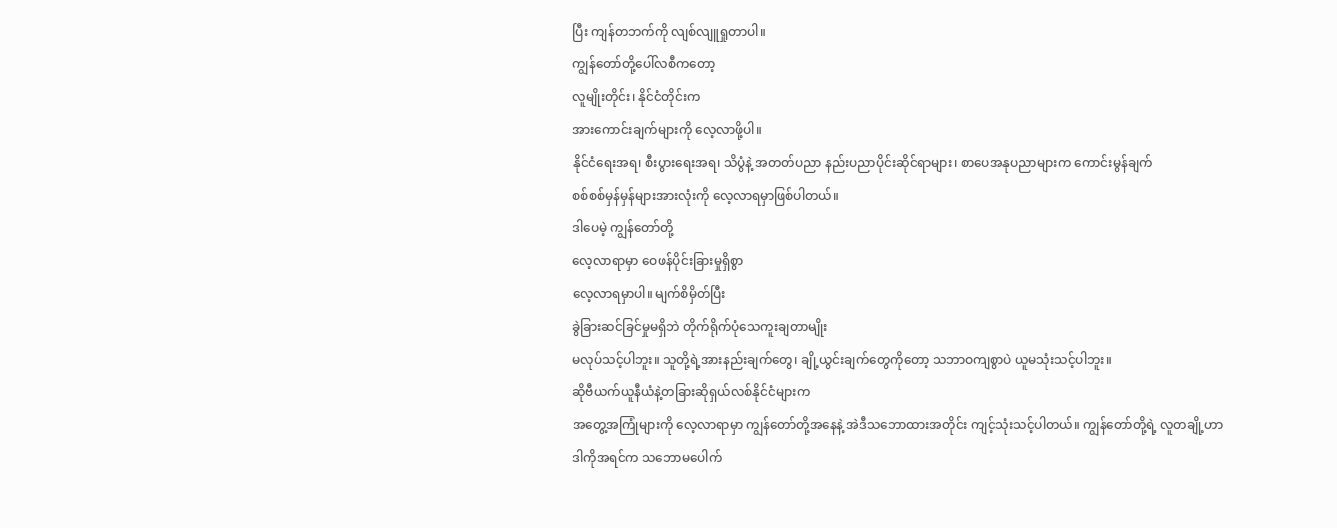ပြီး ကျန်တဘက်ကို လျစ်လျူရှုတာပါ။
ကျွန်တော်တို့ပေါ်လစီကတော့
လူမျိုးတိုင်း၊ နိုင်ငံတိုင်းက
အားကောင်းချက်များကို လေ့လာဖို့ပါ။
နိုင်ငံရေးအရ၊ စီးပွားရေးအရ၊ သိပွံနဲ့ အတတ်ပညာ နည်းပညာပိုင်းဆိုင်ရာများ၊ စာပေအနုပညာများက ကောင်းမွန်ချက်
စစ်စစ်မှန်မှန်များအားလုံးကို လေ့လာရမှာဖြစ်ပါတယ်။
ဒါပေမဲ့ ကျွန်တော်တို့
လေ့လာရာမှာ ဝေဖန်ပိုင်းခြားမှုရှိစွာ
လေ့လာရမှာပါ။ မျက်စိမှိတ်ပြီး
ခွဲခြားဆင်ခြင်မှုမရှိဘဲ တိုက်ရိုက်ပုံသေကူးချတာမျိုး
မလုပ်သင့်ပါဘူး။ သူတို့ရဲ့အားနည်းချက်တွေ၊ ချို့ယွင်းချက်တွေကိုတော့ သဘာဝကျစွာပဲ ယူမသုံးသင့်ပါဘူး။
ဆိုဗီယက်ယူနီယံနဲ့တခြားဆိုရှယ်လစ်နိုင်ငံများက
အတွေ့အကြုံများကို လေ့လာရာမှာ ကျွန်တော်တို့အနေနဲ့ အဲဒီသဘောထားအတိုင်း ကျင့်သုံးသင့်ပါတယ်။ ကျွန်တော်တို့ရဲ့ လူတချို့ဟာ
ဒါကိုအရင်က သဘောမပေါက်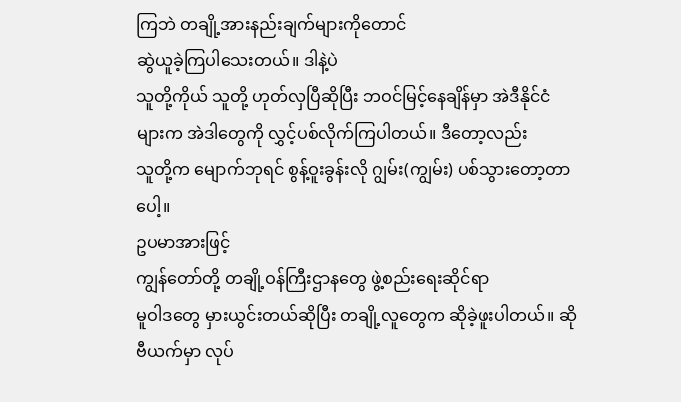ကြဘဲ တချို့အားနည်းချက်များကိုတောင်
ဆွဲယူခဲ့ကြပါသေးတယ်။ ဒါနဲ့ပဲ
သူတို့ကိုယ် သူတို့ ဟုတ်လှပြီဆိုပြီး ဘဝင်မြင့်နေချိန်မှာ အဲဒီနိုင်ငံများက အဲဒါတွေကို လွှင့်ပစ်လိုက်ကြပါတယ်။ ဒီတော့လည်း
သူတို့က မျောက်ဘုရင် စွန့်ဝူးခွန်းလို ဂျွမ်း(ကျွမ်း) ပစ်သွားတော့တာပေါ့။
ဥပမာအားဖြင့်
ကျွန်တော်တို့ တချို့ဝန်ကြီးဌာနတွေ ဖွဲ့စည်းရေးဆိုင်ရာ
မူဝါဒတွေ မှားယွင်းတယ်ဆိုပြီး တချို့လူတွေက ဆိုခဲ့ဖူးပါတယ်။ ဆိုဗီယက်မှာ လုပ်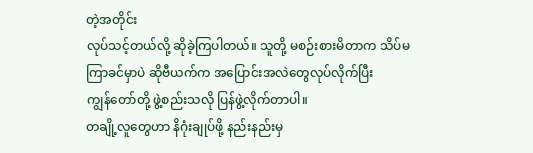တဲ့အတိုင်း
လုပ်သင့်တယ်လို့ ဆိုခဲ့ကြပါတယ်။ သူတို့ မစဉ်းစားမိတာက သိပ်မကြာခင်မှာပဲ ဆိုဗီယက်က အပြောင်းအလဲတွေလုပ်လိုက်ပြီး
ကျွန်တော်တို့ ဖွဲ့စည်းသလို ပြန်ဖွဲ့လိုက်တာပါ။
တချို့လူတွေဟာ နိဂုံးချုပ်ဖို့ နည်းနည်းမှ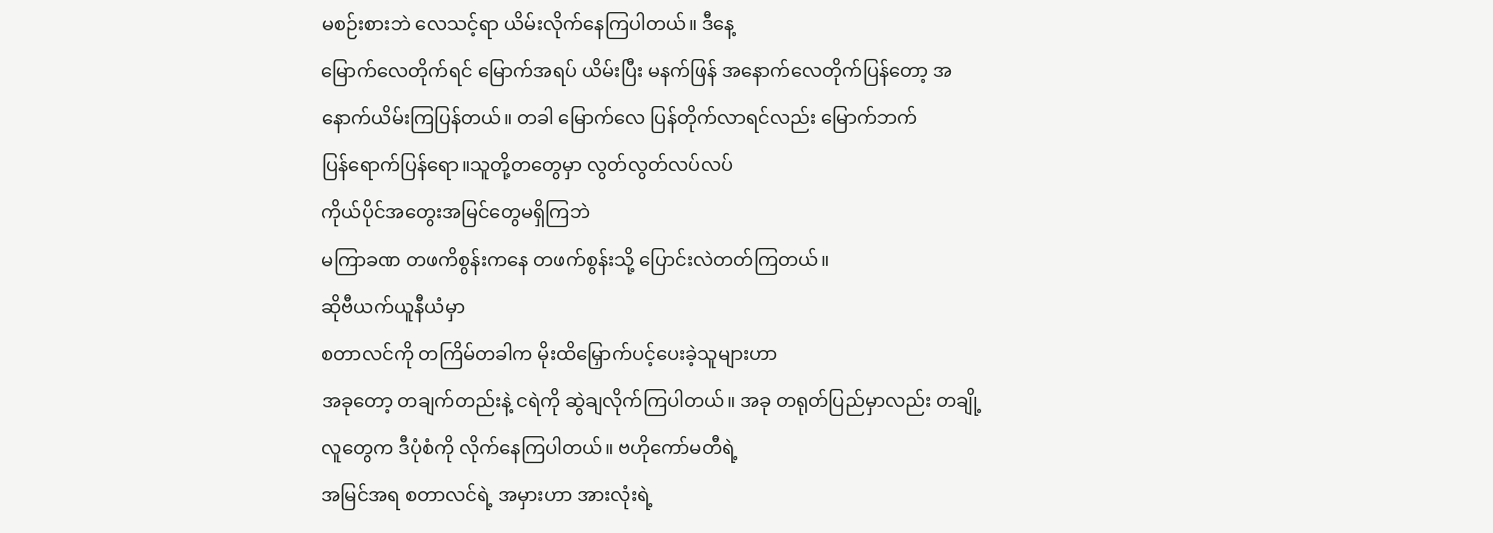မစဉ်းစားဘဲ လေသင့်ရာ ယိမ်းလိုက်နေကြပါတယ်။ ဒီနေ့
မြောက်လေတိုက်ရင် မြောက်အရပ် ယိမ်းပြီး မနက်ဖြန် အနောက်လေတိုက်ပြန်တော့ အနောက်ယိမ်းကြပြန်တယ်။ တခါ မြောက်လေ ပြန်တိုက်လာရင်လည်း မြောက်ဘက်
ပြန်ရောက်ပြန်ရော။သူတို့တတွေမှာ လွတ်လွတ်လပ်လပ်
ကိုယ်ပိုင်အတွေးအမြင်တွေမရှိကြဘဲ
မကြာခဏ တဖကိစွန်းကနေ တဖက်စွန်းသို့ ပြောင်းလဲတတ်ကြတယ်။
ဆိုဗီယက်ယူနီယံမှာ
စတာလင်ကို တကြိမ်တခါက မိုးထိမြှောက်ပင့်ပေးခဲ့သူများဟာ
အခုတော့ တချက်တည်းနဲ့ ငရဲကို ဆွဲချလိုက်ကြပါတယ်။ အခု တရုတ်ပြည်မှာလည်း တချို့လူတွေက ဒီပုံစံကို လိုက်နေကြပါတယ်။ ဗဟိုကော်မတီရဲ့
အမြင်အရ စတာလင်ရဲ့ အမှားဟာ အားလုံးရဲ့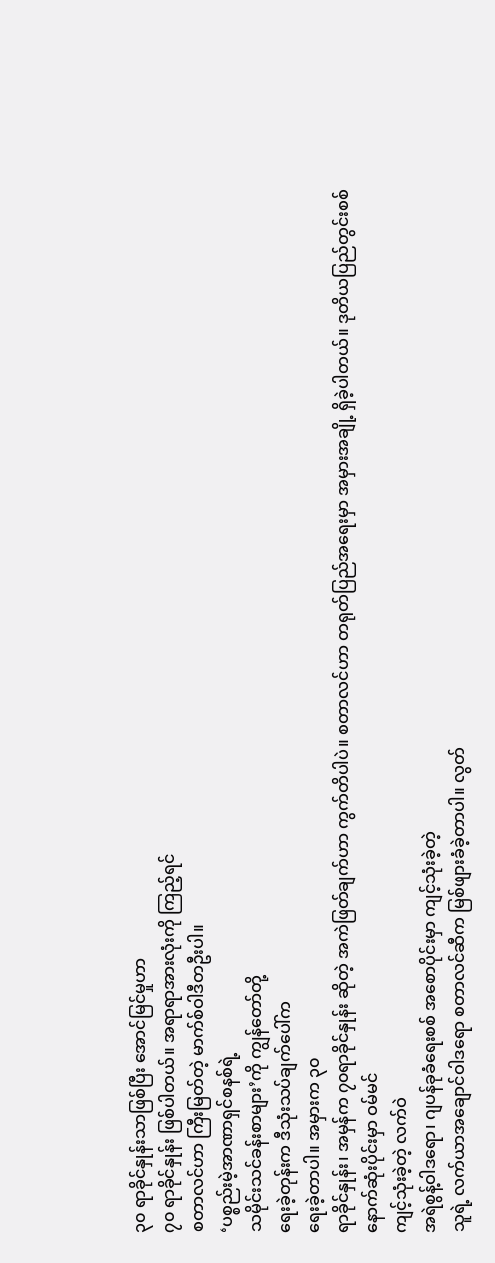၃၀ ရာခိုင်နှုန်းသာဖြစ်ပြီး အောင်မြင်မှုဟာ
၇၀ ရာခိုင်နှုန်း ဖြစ်ပါတယ်။ အရာရာအားလုံးကို ကြည့်ရင်
စတာလင်ဟာ ကြီးမြတ်တဲ့ မာက်စ်ဝါဒီတဦးပါ။
‘ပစ္စည်းမဲ့အာဏာရှင်စနစ်ရဲ့
သမိုင်းသင်ခန်းစာများ’ကို ကျွန်တော်တို့
ရေးခဲ့တုန်းက ဒီသုံးသပ်ချက်ပေါ်က
ရေးခဲ့တာပါ။ အမှားက ၃၀
ရာခိုင်နှုန်း၊ အမှန်က ၇၀ရာခိုင်နှုန်း ဆိုတဲ့ အကဲဖြတ်ချက်ဟာ ကွက်တိပါပဲ။ စတာလင်ဟာ တရုတ်ပြည်အရေးမှာ အမှားအချို့ ရှိခဲ့ပါတယ်။ ဒုတိယပြည်တွင်းစစ်
နောက်ဆုံးပိုင်းမှာ ဝမ်မင်
ကျင့်သုံးခဲ့တဲ့ လက်ဝဲ
အရဲစွန့်ဝါဒရော၊ ဂျပန်ခုခံရေးစစ် အစောပိုင်းမှာ ကျင့်သုံးခဲ့တဲ့
သူရဲ့ လက်ယာအချောင်ဝါဒရော စတာလင်ဆီက မြစ်ဖျားခံခဲ့တာပါ။ လွတ်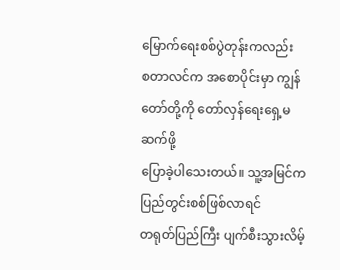မြောက်ရေးစစ်ပွဲတုန်းကလည်း
စတာလင်က အစောပိုင်းမှာ ကျွန်တော်တို့ကို တော်လှန်ရေးရှေ့မဆက်ဖို့
ပြောခဲ့ပါသေးတယ်။ သူ့အမြင်က ပြည်တွင်းစစ်ဖြစ်လာရင်
တရုတ်ပြည်ကြီး ပျက်စီးသွားလိမ့်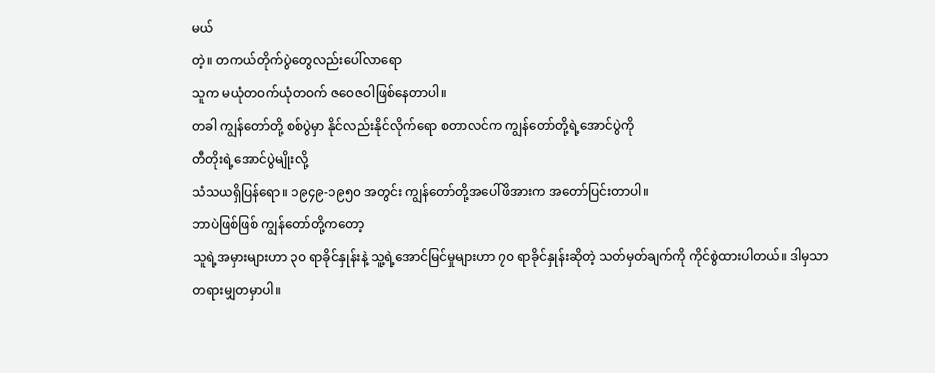မယ်
တဲ့။ တကယ်တိုက်ပွဲတွေလည်းပေါ်လာရော
သူက မယုံတဝက်ယုံတဝက် ဇဝေဇဝါဖြစ်နေတာပါ။
တခါ ကျွန်တော်တို့ စစ်ပွဲမှာ နိုင်လည်းနိုင်လိုက်ရော စတာလင်က ကျွန်တော်တို့ရဲ့အောင်ပွဲကို
တီတိုးရဲ့အောင်ပွဲမျိုးလို့
သံသယရှိပြန်ရော။ ၁၉၄၉-၁၉၅၀ အတွင်း ကျွန်တော်တို့အပေါ်ဖိအားက အတော်ပြင်းတာပါ။
ဘာပဲဖြစ်ဖြစ် ကျွန်တော်တို့ကတော့
သူရဲ့အမှားများဟာ ၃၀ ရာခိုင်နှုန်းနဲ့ သူ့ရဲ့အောင်မြင်မှုများဟာ ၇၀ ရာခိုင်နှုန်းဆိုတဲ့ သတ်မှတ်ချက်ကို ကိုင်စွဲထားပါတယ်။ ဒါမှသာ
တရားမျှတမှာပါ။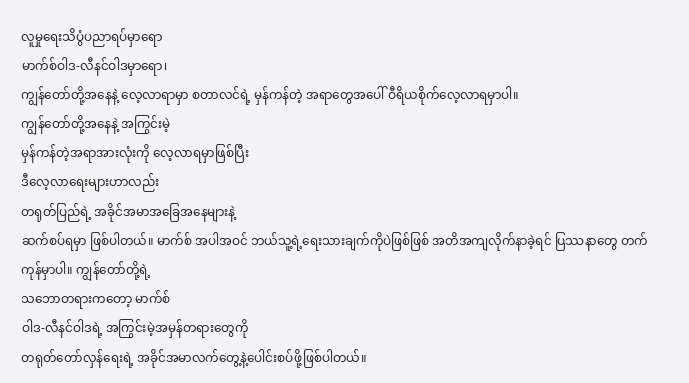လူမှုရေးသိပွံပညာရပ်မှာရော
မာက်စ်ဝါဒ-လီနင်ဝါဒမှာရော၊
ကျွန်တော်တို့အနေနဲ့ လေ့လာရာမှာ စတာလင်ရဲ့ မှန်ကန်တဲ့ အရာတွေအပေါ် ဝီရိယစိုက်လေ့လာရမှာပါ။
ကျွန်တော်တို့အနေနဲ့ အကြွင်းမဲ့
မှန်ကန်တဲ့အရာအားလုံးကို လေ့လာရမှာဖြစ်ပြီး
ဒီလေ့လာရေးများဟာလည်း
တရုတ်ပြည်ရဲ့ အခိုင်အမာအခြေအနေများနဲ့
ဆက်စပ်ရမှာ ဖြစ်ပါတယ်။ မာက်စ် အပါအဝင် ဘယ်သူ့ရဲ့ရေးသားချက်ကိုပဲဖြစ်ဖြစ် အတိအကျလိုက်နာခဲ့ရင် ပြဿနာတွေ တက်ကုန်မှာပါ။ ကျွန်တော်တို့ရဲ့
သဘောတရားကတော့ မာက်စ်
ဝါဒ-လီနင်ဝါဒရဲ့ အကြွင်းမဲ့အမှန်တရားတွေကို
တရုတ်တော်လှန်ရေးရဲ့ အခိုင်အမာလက်တွေ့နဲ့ပေါင်းစပ်ဖို့ဖြစ်ပါတယ်။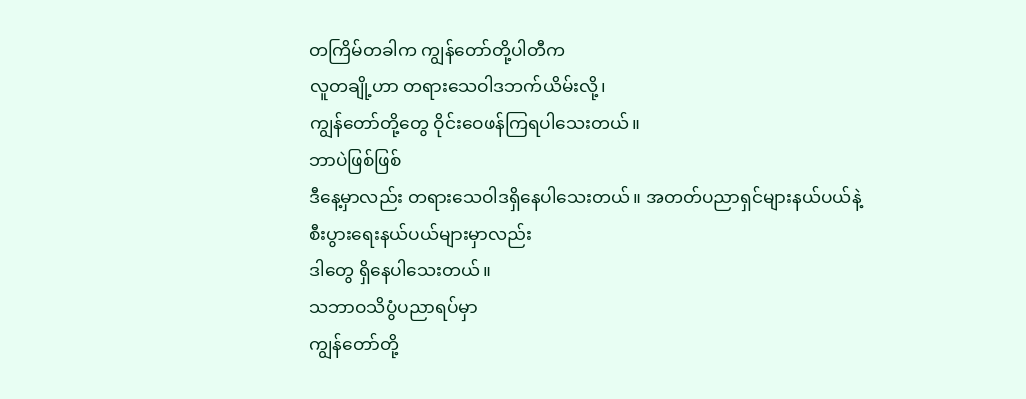တကြိမ်တခါက ကျွန်တော်တို့ပါတီက
လူတချို့ဟာ တရားသေဝါဒဘက်ယိမ်းလို့၊
ကျွန်တော်တို့တွေ ဝိုင်းဝေဖန်ကြရပါသေးတယ်။
ဘာပဲဖြစ်ဖြစ်
ဒီနေ့မှာလည်း တရားသေဝါဒရှိနေပါသေးတယ်။ အတတ်ပညာရှင်များနယ်ပယ်နဲ့
စီးပွားရေးနယ်ပယ်များမှာလည်း
ဒါတွေ ရှိနေပါသေးတယ်။
သဘာဝသိပွံပညာရပ်မှာ
ကျွန်တော်တို့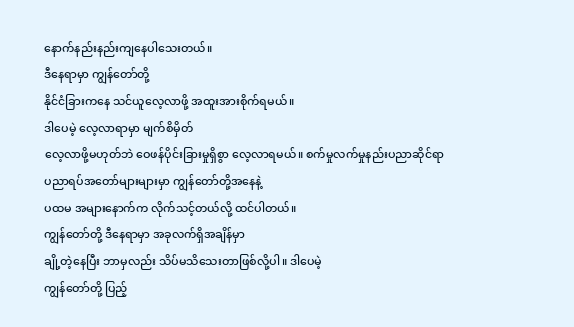နောက်နည်းနည်းကျနေပါသေးတယ်။
ဒီနေရာမှာ ကျွန်တော်တို့
နိုင်ငံခြားကနေ သင်ယူလေ့လာဖို့ အထူးအားစိုက်ရမယ်။
ဒါပေမဲ့ လေ့လာရာမှာ မျက်စိမှိတ်
လေ့လာဖို့မဟုတ်ဘဲ ဝေဖန်ပိုင်းခြားမှုရှိစွာ လေ့လာရမယ်။ စက်မှုလက်မှုနည်းပညာဆိုင်ရာ
ပညာရပ်အတော်များများမှာ ကျွန်တော်တို့အနေနဲ့
ပထမ အများနောက်က လိုက်သင့်တယ်လို့ ထင်ပါတယ်။
ကျွန်တော်တို့ ဒီနေရာမှာ အခုလက်ရှိအချိန်မှာ
ချို့တဲ့နေပြီး ဘာမှလည်း သိပ်မသိသေးတာဖြစ်လို့ပါ။ ဒါပေမဲ့
ကျွန်တော်တို့ ပြည့်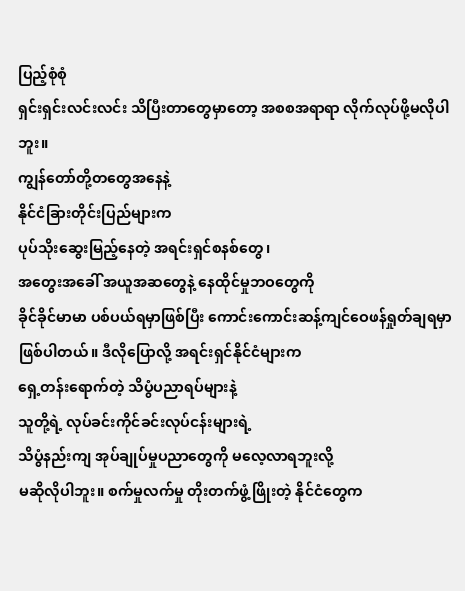ပြည့်စုံစုံ
ရှင်းရှင်းလင်းလင်း သိပြီးတာတွေမှာတော့ အစစအရာရာ လိုက်လုပ်ဖို့မလိုပါဘူး။
ကျွန်တော်တို့တတွေအနေနဲ့
နိုင်ငံခြားတိုင်းပြည်များက
ပုပ်သိုးဆွေးမြည့်နေတဲ့ အရင်းရှင်စနစ်တွေ၊
အတွေးအခေါ် အယူအဆတွေနဲ့ နေထိုင်မှုဘဝတွေကို
ခိုင်ခိုင်မာမာ ပစ်ပယ်ရမှာဖြစ်ပြီး ကောင်းကောင်းဆန့်ကျင်ဝေဖန်ရှုတ်ချရမှာ
ဖြစ်ပါတယ်။ ဒီလိုပြောလို့ အရင်းရှင်နိုင်ငံများက
ရှေ့တန်းရောက်တဲ့ သိပွံပညာရပ်များနဲ့
သူတို့ရဲ့ လုပ်ခင်းကိုင်ခင်းလုပ်ငန်းများရဲ့
သိပွံနည်းကျ အုပ်ချုပ်မှုပညာတွေကို မလေ့လာရဘူးလို့
မဆိုလိုပါဘူး။ စက်မှုလက်မှု တိုးတက်ဖွံ့ဖြိုးတဲ့ နိုင်ငံတွေက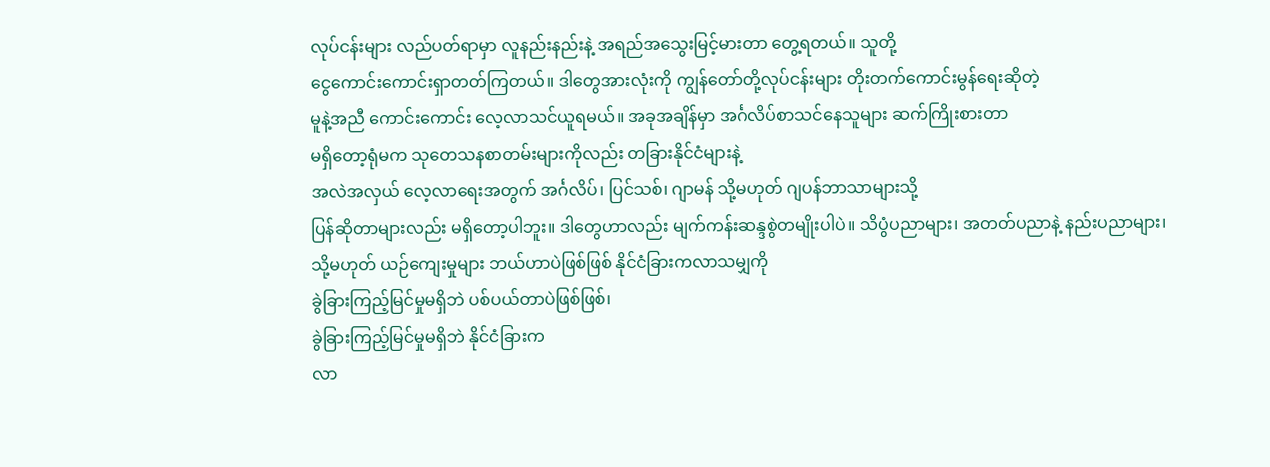လုပ်ငန်းများ လည်ပတ်ရာမှာ လူနည်းနည်းနဲ့ အရည်အသွေးမြင့်မားတာ တွေ့ရတယ်။ သူတို့
ငွေကောင်းကောင်းရှာတတ်ကြတယ်။ ဒါတွေအားလုံးကို ကျွန်တော်တို့လုပ်ငန်းများ တိုးတက်ကောင်းမွန်ရေးဆိုတဲ့
မူနဲ့အညီ ကောင်းကောင်း လေ့လာသင်ယူရမယ်။ အခုအချိန်မှာ အင်္ဂလိပ်စာသင်နေသူများ ဆက်ကြိုးစားတာ
မရှိတော့ရုံမက သုတေသနစာတမ်းများကိုလည်း တခြားနိုင်ငံများနဲ့
အလဲအလှယ် လေ့လာရေးအတွက် အင်္ဂလိပ်၊ ပြင်သစ်၊ ဂျာမန် သို့မဟုတ် ဂျပန်ဘာသာများသို့
ပြန်ဆိုတာများလည်း မရှိတော့ပါဘူး။ ဒါတွေဟာလည်း မျက်ကန်းဆန္ဒစွဲတမျိုးပါပဲ။ သိပွံပညာများ၊ အတတ်ပညာနဲ့ နည်းပညာများ၊
သို့မဟုတ် ယဉ်ကျေးမှုများ ဘယ်ဟာပဲဖြစ်ဖြစ် နိုင်ငံခြားကလာသမျှကို
ခွဲခြားကြည့်မြင်မှုမရှိဘဲ ပစ်ပယ်တာပဲဖြစ်ဖြစ်၊
ခွဲခြားကြည့်မြင်မှုမရှိဘဲ နိုင်ငံခြားက
လာ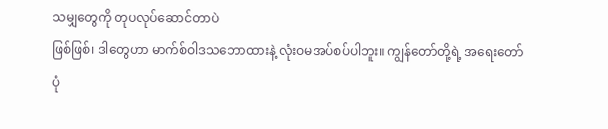သမျှတွေကို တုပလုပ်ဆောင်တာပဲ
ဖြစ်ဖြစ်၊ ဒါတွေဟာ မာက်စ်ဝါဒသဘောထားနဲ့ လုံးဝမအပ်စပ်ပါဘူး။ ကျွန်တော်တို့ရဲ့ အရေးတော်ပုံ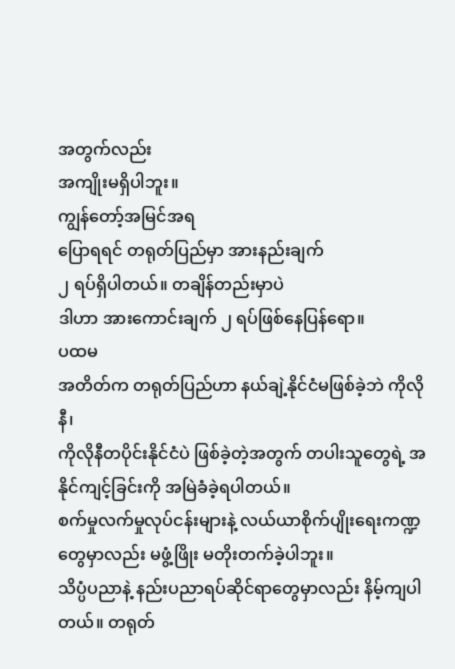အတွက်လည်း
အကျိုးမရှိပါဘူး။
ကျွန်တော့်အမြင်အရ
ပြောရရင် တရုတ်ပြည်မှာ အားနည်းချက်
၂ ရပ်ရှိပါတယ်။ တချိန်တည်းမှာပဲ
ဒါဟာ အားကောင်းချက် ၂ ရပ်ဖြစ်နေပြန်ရော။
ပထမ
အတိတ်က တရုတ်ပြည်ဟာ နယ်ချဲ့နိုင်ငံမဖြစ်ခဲ့ဘဲ ကိုလိုနီ၊
ကိုလိုနီတပိုင်းနိုင်ငံပဲ ဖြစ်ခဲ့တဲ့အတွက် တပါးသူတွေရဲ့ အနိုင်ကျင့်ခြင်းကို အမြဲခံခဲ့ရပါတယ်။
စက်မှုလက်မှုလုပ်ငန်းများနဲ့ လယ်ယာစိုက်ပျိုးရေးကဏ္ဍတွေမှာလည်း မဖွံ့ဖြိုး မတိုးတက်ခဲ့ပါဘူး။
သိပ္ပံပညာနဲ့ နည်းပညာရပ်ဆိုင်ရာတွေမှာလည်း နိမ့်ကျပါတယ်။ တရုတ်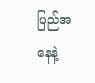ပြည်အနေနဲ့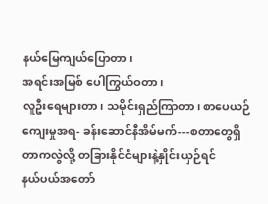နယ်မြေကျယ်ပြောတာ၊
အရင်းအမြစ် ပေါကြွယ်ဝတာ၊
လူဦးရေများတာ၊ သမိုင်းရှည်ကြာတာ၊ စာပေယဉ်ကျေးမှုအရ- ခန်းဆောင်နီအိမ်မက်---စတာတွေရှိတာကလွဲလို့ တခြားနိုင်ငံများနဲ့နှိုင်းယှဉ်ရင်
နယ်ပယ်အတော်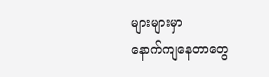များများမှာ
နောက်ကျနေတာတွေ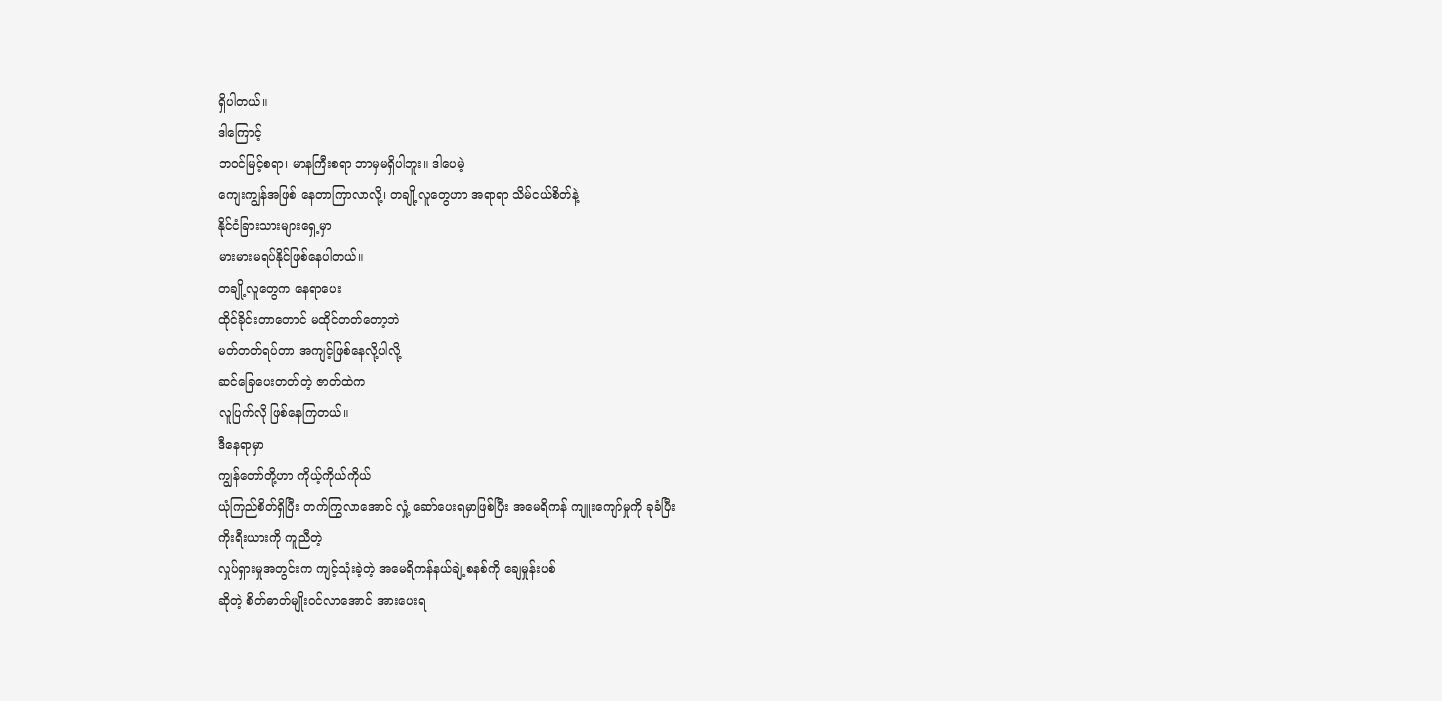ရှိပါတယ်။
ဒါကြောင့်
ဘဝင်မြင့်စရာ၊ မာနကြီးစရာ ဘာမှမရှိပါဘူး။ ဒါပေမဲ့
ကျေးကျွန်အဖြစ် နေတာကြာလာလို့၊ တချို့လူတွေဟာ အရာရာ သိမ်ငယ်စိတ်နဲ့
နိုင်ငံခြားသားများရှေ့မှာ
မားမားမရပ်နိုင်ဖြစ်နေပါတယ်။
တချို့လူတွေက နေရာပေး
ထိုင်ခိုင်းတာတောင် မထိုင်တတ်တော့ဘဲ
မတ်တတ်ရပ်တာ အကျင့်ဖြစ်နေလို့ပါလို့
ဆင်ခြေပေးတတ်တဲ့ ဇာတ်ထဲက
လူပြက်လို ဖြစ်နေကြတယ်။
ဒီနေရာမှာ
ကျွန်တော်တို့ဟာ ကိုယ့်ကိုယ်ကိုယ်
ယုံကြည်စိတ်ရှိပြီး တက်ကြွလာအောင် လှုံ့ ဆော်ပေးရမှာဖြစ်ပြီး အမေရိကန် ကျူးကျော်မှုကို ခုခံပြီး
ကိုးရီးယားကို ကူညီတဲ့
လှုပ်ရှားမှုအတွင်းက ကျင့်သုံးခဲ့တဲ့ အမေရိကန်နယ်ချဲ့စနစ်ကို ချေမှုန်းပစ်
ဆိုတဲ့ စိတ်ဓာတ်မျိုးဝင်လာအောင် အားပေးရ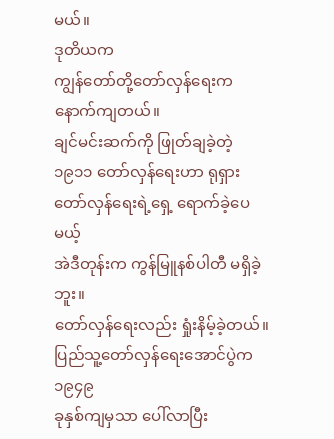မယ်။
ဒုတိယက
ကျွန်တော်တို့တော်လှန်ရေးက နောက်ကျတယ်။
ချင်မင်းဆက်ကို ဖြုတ်ချခဲ့တဲ့
၁၉၁၁ တော်လှန်ရေးဟာ ရုရှားတော်လှန်ရေးရဲ့ရှေ့ ရောက်ခဲ့ပေမယ့်
အဲဒီတုန်းက ကွန်မြူနစ်ပါတီ မရှိခဲ့ဘူး။
တော်လှန်ရေးလည်း ရှုံးနိမ့်ခဲ့တယ်။
ပြည်သူ့တော်လှန်ရေးအောင်ပွဲက ၁၉၄၉
ခုနှစ်ကျမှသာ ပေါ်လာပြီး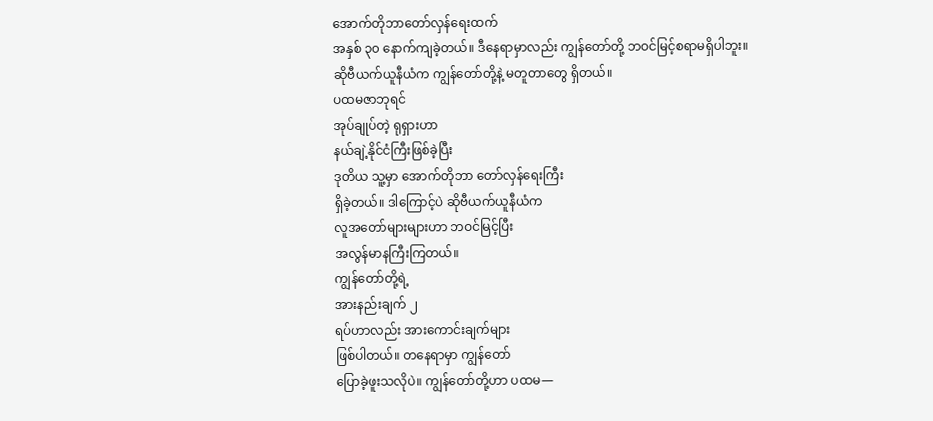အောက်တိုဘာတော်လှန်ရေးထက်
အနှစ် ၃၀ နောက်ကျခဲ့တယ်။ ဒီနေရာမှာလည်း ကျွန်တော်တို့ ဘဝင်မြင့်စရာမရှိပါဘူး။
ဆိုဗီယက်ယူနီယံက ကျွန်တော်တို့နဲ့ မတူတာတွေ ရှိတယ်။
ပထမဇာဘုရင်
အုပ်ချုပ်တဲ့ ရုရှားဟာ
နယ်ချဲ့နိုင်ငံကြီးဖြစ်ခဲ့ပြီး
ဒုတိယ သူ့မှာ အောက်တိုဘာ တော်လှန်ရေးကြီး
ရှိခဲ့တယ်။ ဒါကြောင့်ပဲ ဆိုဗီယက်ယူနီယံက
လူအတော်များများဟာ ဘဝင်မြင့်ပြီး
အလွန်မာနကြီးကြတယ်။
ကျွန်တော်တို့ရဲ့
အားနည်းချက် ၂
ရပ်ဟာလည်း အားကောင်းချက်များ
ဖြစ်ပါတယ်။ တနေရာမှာ ကျွန်တော်
ပြောခဲ့ဖူးသလိုပဲ။ ကျွန်တော်တို့ဟာ ပထမ—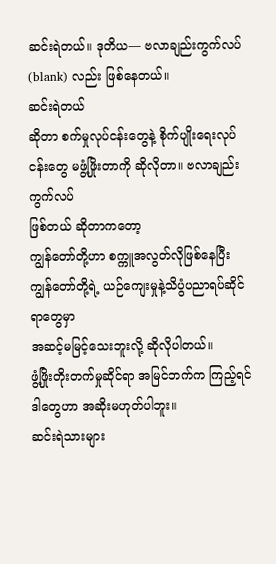ဆင်းရဲတယ်။ ဒုတိယ— ဗလာချည်းကွက်လပ် (blank) လည်း ဖြစ်နေတယ်။
ဆင်းရဲတယ်
ဆိုတာ စက်မှုလုပ်ငန်းတွေနဲ့ စိုက်ပျိုးရေးလုပ်ငန်းတွေ မဖွံ့ဖြိုးတာကို ဆိုလိုတာ။ ဗလာချည်းကွက်လပ်
ဖြစ်တယ် ဆိုတာကတော့
ကျွန်တော်တို့ဟာ စက္ကူအလွတ်လိုဖြစ်နေပြီး ကျွန်တော်တို့ရဲ့ ယဉ်ကျေးမှုနဲ့သိပွံပညာရပ်ဆိုင်ရာတွေမှာ
အဆင့်မမြင့်သေးဘူးလို့ ဆိုလိုပါတယ်။
ဖွံ့ဖြိုးတိုးတက်မှုဆိုင်ရာ အမြင်ဘက်က ကြည့်ရင် ဒါတွေဟာ အဆိုးမဟုတ်ပါဘူး။
ဆင်းရဲသားများ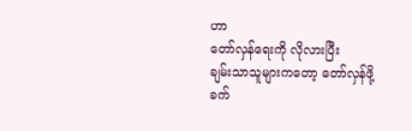ဟာ
တော်လှန်ရေးကို လိုလားပြီး
ချမ်းသာသူများကတော့ တော်လှန်ဖို့
ခက်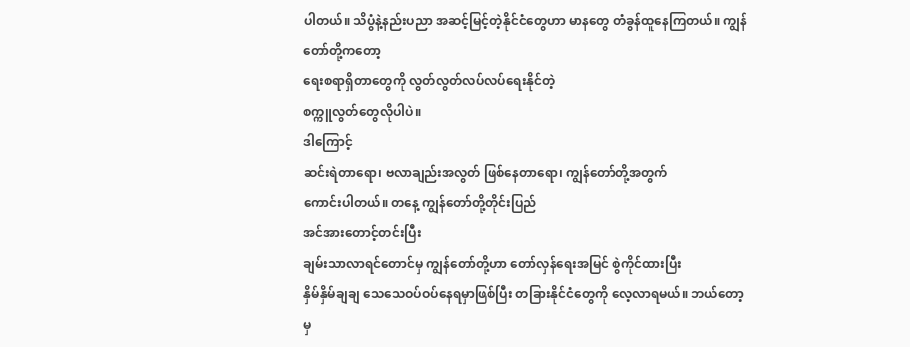ပါတယ်။ သိပွံနဲ့နည်းပညာ အဆင့်မြင့်တဲ့နိုင်ငံတွေဟာ မာနတွေ တံခွန်ထူနေကြတယ်။ ကျွန်တော်တို့ကတော့
ရေးစရာရှိတာတွေကို လွတ်လွတ်လပ်လပ်ရေးနိုင်တဲ့
စက္ကူလွတ်တွေလိုပါပဲ။
ဒါကြောင့်
ဆင်းရဲတာရော၊ ဗလာချည်းအလွတ် ဖြစ်နေတာရော၊ ကျွန်တော်တို့အတွက်
ကောင်းပါတယ်။ တနေ့ ကျွန်တော်တို့တိုင်းပြည်
အင်အားတောင့်တင်းပြီး
ချမ်းသာလာရင်တောင်မှ ကျွန်တော်တို့ဟာ တော်လှန်ရေးအမြင် စွဲကိုင်ထားပြီး
နှိမ်နှိမ်ချချ သေသေဝပ်ဝပ်နေရမှာဖြစ်ပြီး တခြားနိုင်ငံတွေကို လေ့လာရမယ်။ ဘယ်တော့မှ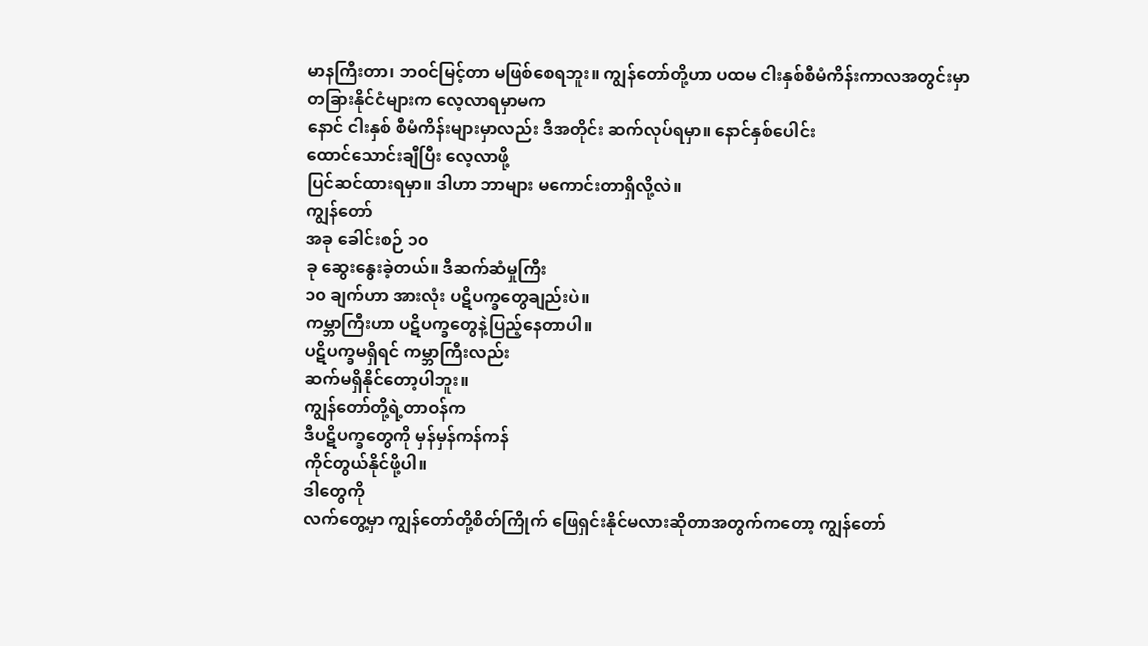မာနကြီးတာ၊ ဘဝင်မြင့်တာ မဖြစ်စေရဘူး။ ကျွန်တော်တို့ဟာ ပထမ ငါးနှစ်စီမံကိန်းကာလအတွင်းမှာ
တခြားနိုင်ငံများက လေ့လာရမှာမက
နောင် ငါးနှစ် စီမံကိန်းများမှာလည်း ဒီအတိုင်း ဆက်လုပ်ရမှာ။ နောင်နှစ်ပေါင်း
ထောင်သောင်းချီပြီး လေ့လာဖို့
ပြင်ဆင်ထားရမှာ။ ဒါဟာ ဘာများ မကောင်းတာရှိလို့လဲ။
ကျွန်တော်
အခု ခေါင်းစဉ် ၁၀
ခု ဆွေးနွေးခဲ့တယ်။ ဒီဆက်ဆံမှုကြီး
၁၀ ချက်ဟာ အားလုံး ပဋိပက္ခတွေချည်းပဲ။
ကမ္ဘာကြီးဟာ ပဋိပက္ခတွေနဲ့ပြည့်နေတာပါ။
ပဋိပက္ခမရှိရင် ကမ္ဘာကြီးလည်း
ဆက်မရှိနိုင်တော့ပါဘူး။
ကျွန်တော်တို့ရဲ့တာဝန်က
ဒီပဋိပက္ခတွေကို မှန်မှန်ကန်ကန်
ကိုင်တွယ်နိုင်ဖို့ပါ။
ဒါတွေကို
လက်တွေ့မှာ ကျွန်တော်တို့စိတ်ကြိုက် ဖြေရှင်းနိုင်မလားဆိုတာအတွက်ကတော့ ကျွန်တော်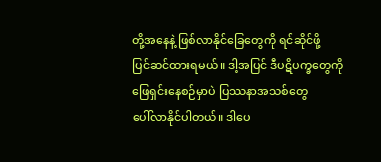တို့အနေနဲ့ ဖြစ်လာနိုင်ခြေတွေကို ရင်ဆိုင်ဖို့
ပြင်ဆင်ထားရမယ်။ ဒါ့အပြင် ဒီပဋိပက္ခတွေကို
ဖြေရှင်းနေစဉ်မှာပဲ ပြဿနာအသစ်တွေ
ပေါ်လာနိုင်ပါတယ်။ ဒါပေ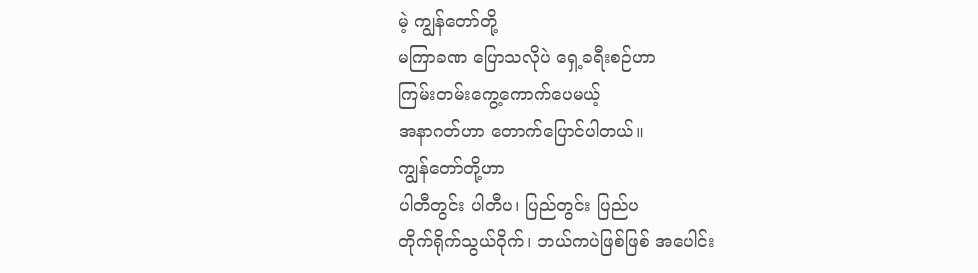မဲ့ ကျွန်တော်တို့
မကြာခဏ ပြောသလိုပဲ ရှေ့ခရီးစဉ်ဟာ
ကြမ်းတမ်းကွေ့ကောက်ပေမယ့်
အနာဂတ်ဟာ တောက်ပြောင်ပါတယ်။
ကျွန်တော်တို့ဟာ
ပါတီတွင်း ပါတီပ၊ ပြည်တွင်း ပြည်ပ
တိုက်ရိုက်သွယ်ဝိုက်၊ ဘယ်ကပဲဖြစ်ဖြစ် အပေါင်း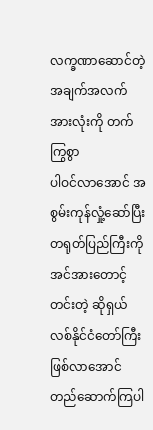လက္ခဏာဆောင်တဲ့
အချက်အလက်အားလုံးကို တက်ကြွစွာ
ပါဝင်လာအောင် အစွမ်းကုန်လှုံ့ဆော်ပြီး
တရုတ်ပြည်ကြီးကို အင်အားတောင့်တင်းတဲ့ ဆိုရှယ်လစ်နိုင်ငံတော်ကြီး
ဖြစ်လာအောင် တည်ဆောက်ကြပါ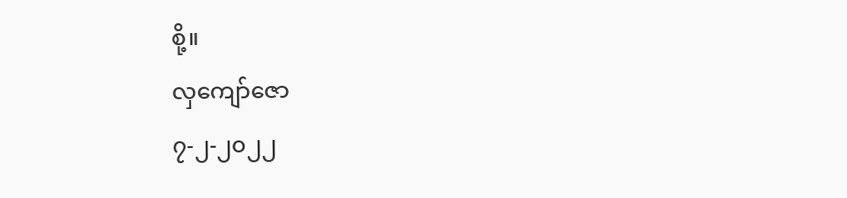စို့။
လှကျော်ဇော
၇-၂-၂၀၂၂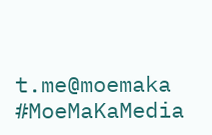t.me@moemaka
#MoeMaKaMedia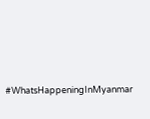#WhatsHappeningInMyanmar